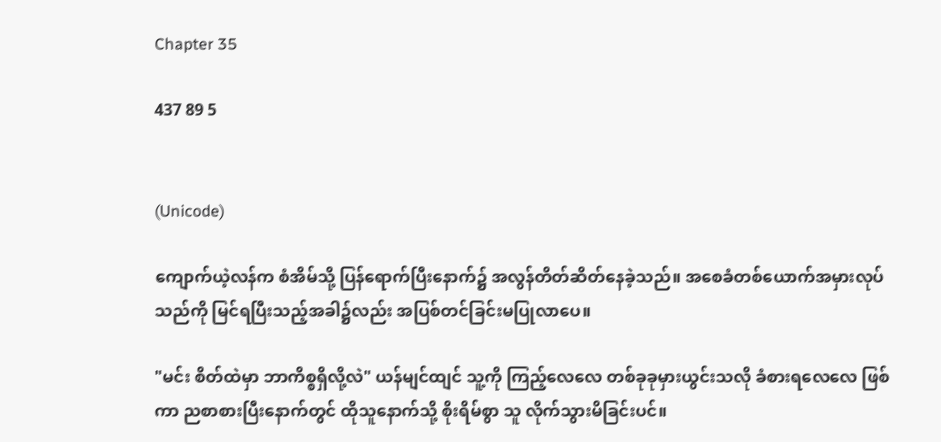Chapter 35

437 89 5


(Unicode)

ကျောက်ယဲ့လန်က စံအိမ်သို့ ပြန်‌‌‌‌‌‌ရောက်ပြီးနောက်၌ အလွန်တိတ်ဆိတ်နေခဲ့သည်။ အစေခံတစ်ယောက်အမှားလုပ်သည်ကို မြင်ရပြီးသည့်အခါ၌လည်း အပြစ်တင်ခြင်းမပြုလာပေ။

"မင်း စိတ်ထဲမှာ ဘာကိစ္စရှိလို့လဲ" ယန်မျင်ထျင် သူ့ကို ကြည့်လေလေ တစ်ခုခုမှားယွင်းသလို ခံစားရလေလေ ဖြစ်ကာ ညစာစားပြီးနောက်တွင် ထိုသူနောက်သို့ စိုးရိမ်စွာ သူ လိုက်သွားမိခြင်းပင်။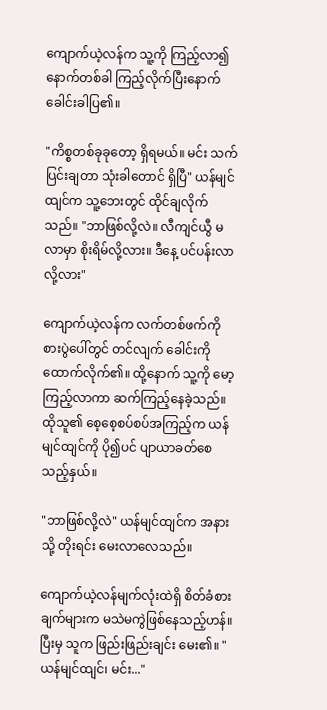ကျောက်ယဲ့လန်က သူ့ကို ကြည့်လာ၍ နောက်တစ်ခါ ကြည့်လိုက်ပြီးနောက် ခေါင်းခါပြ၏။

"ကိစ္စတစ်ခုခုတော့ ရှိရမယ်။ မင်း သက်ပြင်းချတာ သုံးခါတောင် ရှိပြီ" ယန်မျင်ထျင်က သူ့ဘေးတွင် ထိုင်ချလိုက်သည်။ "ဘာဖြစ်လို့လဲ။ လီကျင်ယွီ မလာမှာ စိုးရိမ်လို့လား။ ဒီနေ့ ပင်ပန်းလာလို့လား"

ကျောက်ယဲ့လန်က လက်တစ်ဖက်ကို စားပွဲပေါ်တွင် တင်လျက် ခေါင်းကို ထောက်လိုက်၏။ ထို့နောက် သူ့ကို မော့ကြည့်လာကာ ဆက်ကြည့်နေခဲ့သည်။ ထိုသူ၏ စေ့စေ့စပ်စပ်အကြည့်က ယန်မျင်ထျင်ကို ပို၍ပင် ပျာယာခတ်စေသည့်နှယ်။

"ဘာဖြစ်လို့လဲ" ယန်မျင်ထျင်က အနားသို့ တိုးရင်း မေးလာလေသည်။

ကျောက်ယဲ့လန်မျက်လုံးထဲရှိ စိတ်ခံစားချက်များက မသဲမကွဲဖြစ်နေသည့်ဟန်။ ပြီးမှ သူက ဖြည်းဖြည်းချင်း မေး၏။ "ယန်မျင်ထျင်၊ မင်း..."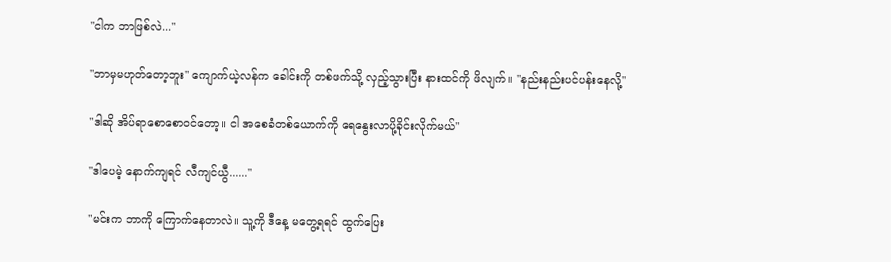"ငါက ဘာဖြစ်လဲ..."

"ဘာမှမဟုတ်တော့ဘူး" ကျောက်ယဲ့လန်က ခေါင်းကို တစ်ဖက်သို့ လှည့်သွားပြီး နားထင်ကို ဖိလျက်။ "နည်းနည်းပင်ပန်းနေလို့"

"ဒါဆို အိပ်ရာစောစောဝင်တော့။ ငါ အစေခံတစ်ယောက်ကို ရေနွေးလာပို့ခိုင်းလိုက်မယ်"

"ဒါပေမဲ့ နောက်ကျရင် လီကျင်ယွီ......"

"မင်းက ဘာကို ကြောက်နေတာလဲ။ သူ့ကို ဒီနေ့ မတွေ့ရရင် ထွက်ပြေး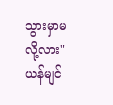သွားမှာမလို့လား" ယန်မျင်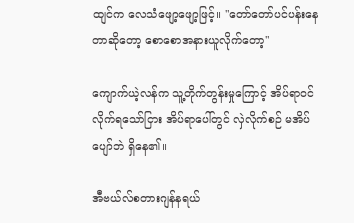ထျင်က လေသံဖျော့ဖျော့ဖြင့်။ "တော်တော်ပင်ပန်းနေတာဆိုတော့ စောစောအနားယူလိုက်တော့"

ကျောက်ယဲ့လန်က သူ့တိုက်တွန်းမှုကြောင့် အိပ်ရာဝင်လိုက်ရသော်ငြား အိပ်ရာပေါ်တွင် လှဲလိုက်စဉ် မအိပ်ပျော်ဘဲ ရှိနေ၏။

အီဗယ်လ်စတားဂျန်နရယ်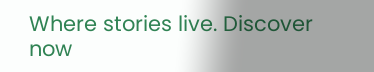Where stories live. Discover now